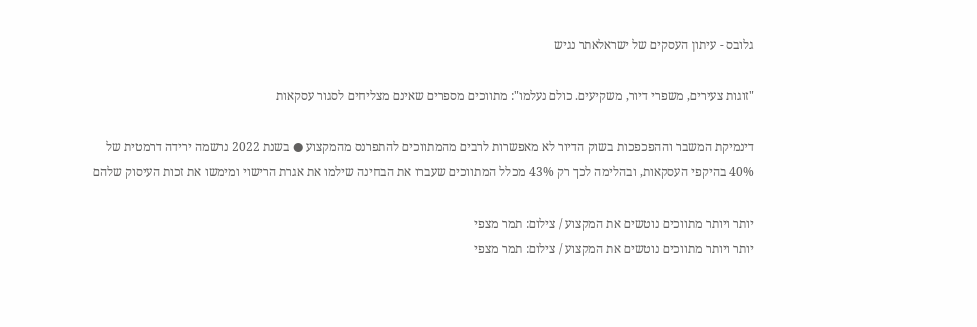גלובס - עיתון העסקים של ישראלאתר נגיש

"זוגות צעירים, משפרי דיור, משקיעים. כולם נעלמו": מתווכים מספרים שאינם מצליחים לסגור עסקאות

דינמיקת המשבר וההפכפכות בשוק הדיור לא מאפשרות לרבים מהמתווכים להתפרנס מהמקצוע ● בשנת 2022 נרשמה ירידה דרמטית של 40% בהיקפי העסקאות, ובהלימה לכך רק 43% מכלל המתווכים שעברו את הבחינה שילמו את אגרת הרישוי ומימשו את זכות העיסוק שלהם

יותר ויותר מתווכים נוטשים את המקצוע / צילום: תמר מצפי
יותר ויותר מתווכים נוטשים את המקצוע / צילום: תמר מצפי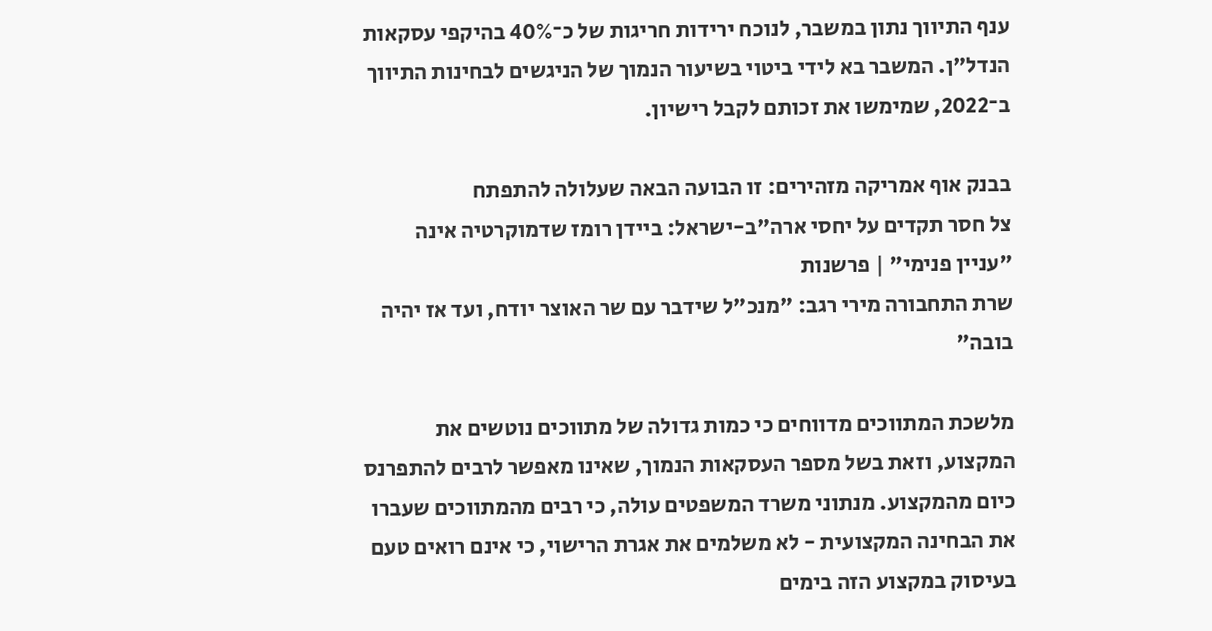ענף התיווך נתון במשבר, לנוכח ירידות חריגות של כ־40% בהיקפי עסקאות הנדל"ן. המשבר בא לידי ביטוי בשיעור הנמוך של הניגשים לבחינות התיווך ב־2022, שמימשו את זכותם לקבל רישיון.

בבנק אוף אמריקה מזהירים: זו הבועה הבאה שעלולה להתפתח
צל חסר תקדים על יחסי ארה"ב-ישראל: ביידן רומז שדמוקרטיה אינה "עניין פנימי" | פרשנות
שרת התחבורה מירי רגב: "מנכ"ל שידבר עם שר האוצר יודח, ועד אז יהיה בובה"

מלשכת המתווכים מדווחים כי כמות גדולה של מתווכים נוטשים את המקצוע, וזאת בשל מספר העסקאות הנמוך, שאינו מאפשר לרבים להתפרנס כיום מהמקצוע. מנתוני משרד המשפטים עולה, כי רבים מהמתווכים שעברו את הבחינה המקצועית - לא משלמים את אגרת הרישוי, כי אינם רואים טעם בעיסוק במקצוע הזה בימים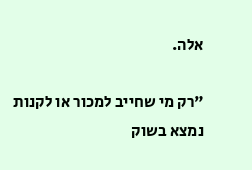אלה.

"רק מי שחייב למכור או לקנות נמצא בשוק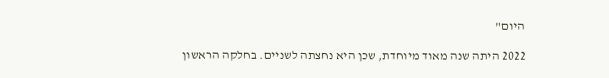היום"

2022 היתה שנה מאוד מיוחדת, שכן היא נחצתה לשניים. בחלקה הראשון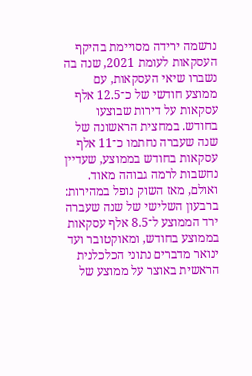נרשמה ירידה מסויימת בהיקף העסקאות לעומת 2021, שנה בה נשברו שיאי העסקאות, עם ממוצע חודשי של כ־12.5 אלף עסקאות על דירות שבוצעו בחודש. במחצית הראשונה של שנה שעברה נחתמו כ־11 אלף עסקאות בחודש בממוצע, שעדיין נחשבות לרמה גבוהה מאוד. ואולם, מאז השוק נופל במהירות: ברבעון השלישי של שנה שעברה ירד הממוצע ל־8.5 אלף עסקאות בממוצע בחודש, ומאוקטובר ועד ינואר מדברים נתוני הכלכלנית הראשית באוצר על ממוצע של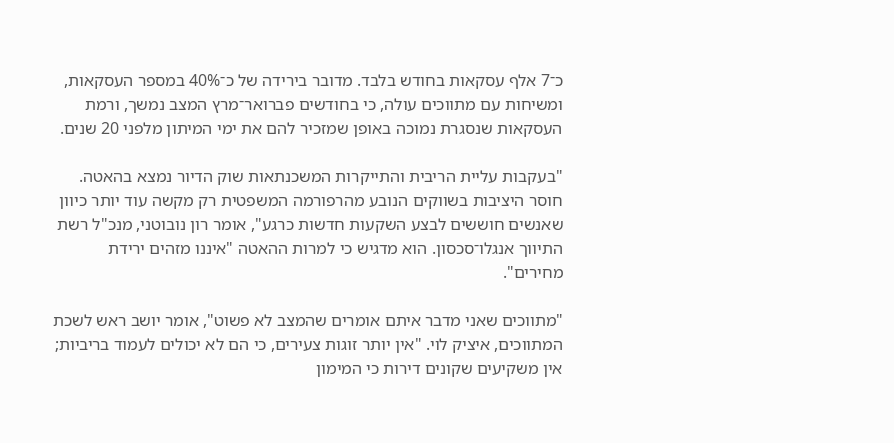כ־7 אלף עסקאות בחודש בלבד. מדובר בירידה של כ־40% במספר העסקאות, ומשיחות עם מתווכים עולה, כי בחודשים פברואר־מרץ המצב נמשך, ורמת העסקאות שנסגרת נמוכה באופן שמזכיר להם את ימי המיתון מלפני 20 שנים.

"בעקבות עליית הריבית והתייקרות המשכנתאות שוק הדיור נמצא בהאטה. חוסר היציבות בשווקים הנובע מהרפורמה המשפטית רק מקשה עוד יותר כיוון שאנשים חוששים לבצע השקעות חדשות כרגע", אומר רון נובוטני, מנכ"ל רשת התיווך אנגלו־סכסון. הוא מדגיש כי למרות ההאטה "איננו מזהים ירידת מחירים".

"מתווכים שאני מדבר איתם אומרים שהמצב לא פשוט", אומר יושב ראש לשכת המתווכים, איציק לוי. "אין יותר זוגות צעירים, כי הם לא יכולים לעמוד בריביות; אין משקיעים שקונים דירות כי המימון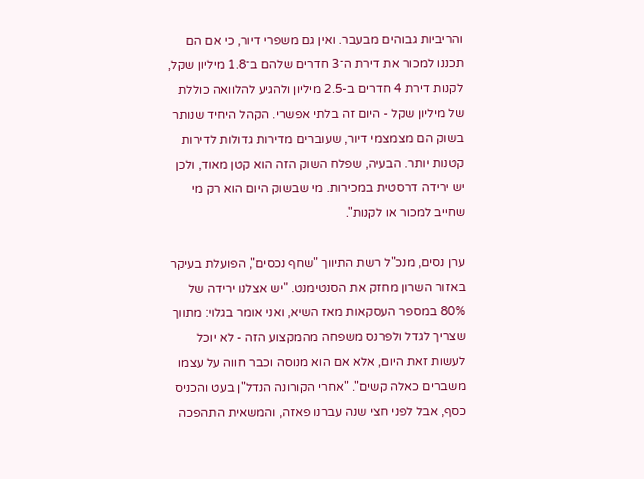והריביות גבוהים מבעבר. ואין גם משפרי דיור, כי אם הם תכננו למכור את דירת ה־3 חדרים שלהם ב־1.8 מיליון שקל, לקנות דירת 4 חדרים ב-2.5 מיליון ולהגיע להלוואה כוללת של מיליון שקל - היום זה בלתי אפשרי. הקהל היחיד שנותר בשוק הם מצמצמי דיור, שעוברים מדירות גדולות לדירות קטנות יותר. הבעיה, שפלח השוק הזה הוא קטן מאוד, ולכן יש ירידה דרסטית במכירות. מי שבשוק היום הוא רק מי שחייב למכור או לקנות".

ערן נסים, מנכ"ל רשת התיווך "שחף נכסים", הפועלת בעיקר באזור השרון מחזק את הסנטימנט. "יש אצלנו ירידה של 80% במספר העסקאות מאז השיא, ואני אומר בגלוי: מתווך שצריך לגדל ולפרנס משפחה מהמקצוע הזה - לא יוכל לעשות זאת היום, אלא אם הוא מנוסה וכבר חווה על עצמו משברים כאלה קשים". "אחרי הקורונה הנדל"ן בעט והכניס כסף, אבל לפני חצי שנה עברנו פאזה, והמשאית התהפכה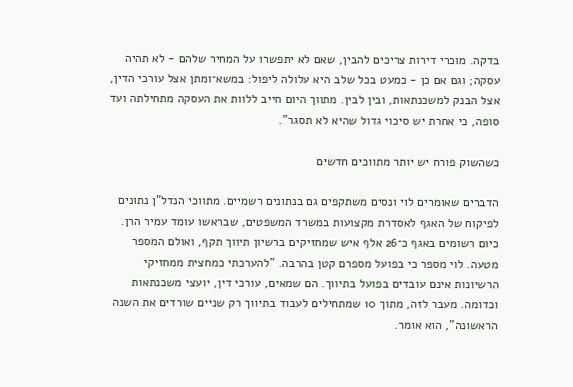בדקה. מוכרי דירות צריכים להבין, שאם לא יתפשרו על המחיר שלהם - לא תהיה עסקה; וגם אם כן - כמעט בכל שלב היא עלולה ליפול: במשא־ומתן אצל עורכי הדין, אצל הבנק למשכנתאות, ובין לבין. מתווך היום חייב ללוות את העסקה מתחילתה ועד סופה, כי אחרת יש סיכוי גדול שהיא לא תסגר".

כשהשוק פורח יש יותר מתווכים חדשים

הדברים שאומרים לוי ונסים משתקפים גם בנתונים רשמיים. מתווכי הנדל"ן נתונים לפיקוח של האגף לאסדרת מקצועות במשרד המשפטים, שבראשו עומד עמיר הרן. כיום רשומים באגף כ־26 אלף איש שמחזיקים ברשיון תיווך תקף, ואולם המספר מטעה. לוי מספר כי בפועל מספרם קטן בהרבה. "להערכתי כמחצית ממחזיקי הרשיונות אינם עובדים בפועל בתיווך. הם שמאים, עורכי דין, יועצי משכנתאות וכדומה. מעבר לזה, מתוך 10 שמתחילים לעבוד בתיווך רק שניים שורדים את השנה הראשונה", הוא אומר.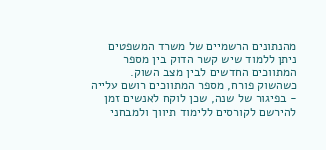מהנתונים הרשמיים של משרד המשפטים ניתן ללמוד שיש קשר הדוק בין מספר המתווכים החדשים לבין מצב השוק. כשהשוק פורח, מספר המתווכים רושם עלייה - בפיגור של שנה, שכן לוקח לאנשים זמן להירשם לקורסים ללימוד תיווך ולמבחני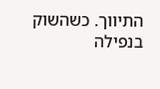התיווך. כשהשוק בנפילה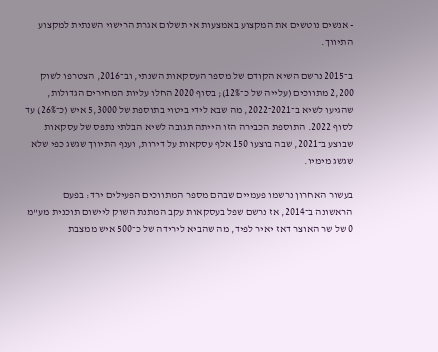- אנשים נוטשים את המקצוע באמצעות אי תשלום אגרת הרישוי השנתית למקצוע התיווך.

ב־2015 נרשם השיא הקודם של מספר העסקאות השנתי, וב־2016, הצטרפו לשוק 2,200 מתווכים (עלייה של כ־12%); בסוף 2020 החלו עליות המחירים הגדולות, שהגיעו לשיא ב־2021־2022, מה שבא לידי ביטוי בתוספת של 5,3000 איש (כ־26%) עד לסוף 2022. התוספת הכבירה הזו הייתה תגובה לשיא הבלתי נתפס של עסקאות שבוצע ב־2021, שבה בוצעו 150 אלף עסקאות על דירות, וענף התיווך שגשג כפי שלא שגשג מימיו.

בעשור האחרון נרשמו פעמיים שבהם מספר המתווכים הפעילים ירד: בפעם הראשונה ב־2014, אז נרשם שפל בעסקאות עקב המתנת השוק ליישום תוכנית מע"מ 0 של שר האוצר דאז יאיר לפיד, מה שהביא לירידה של כ־500 איש ממצבת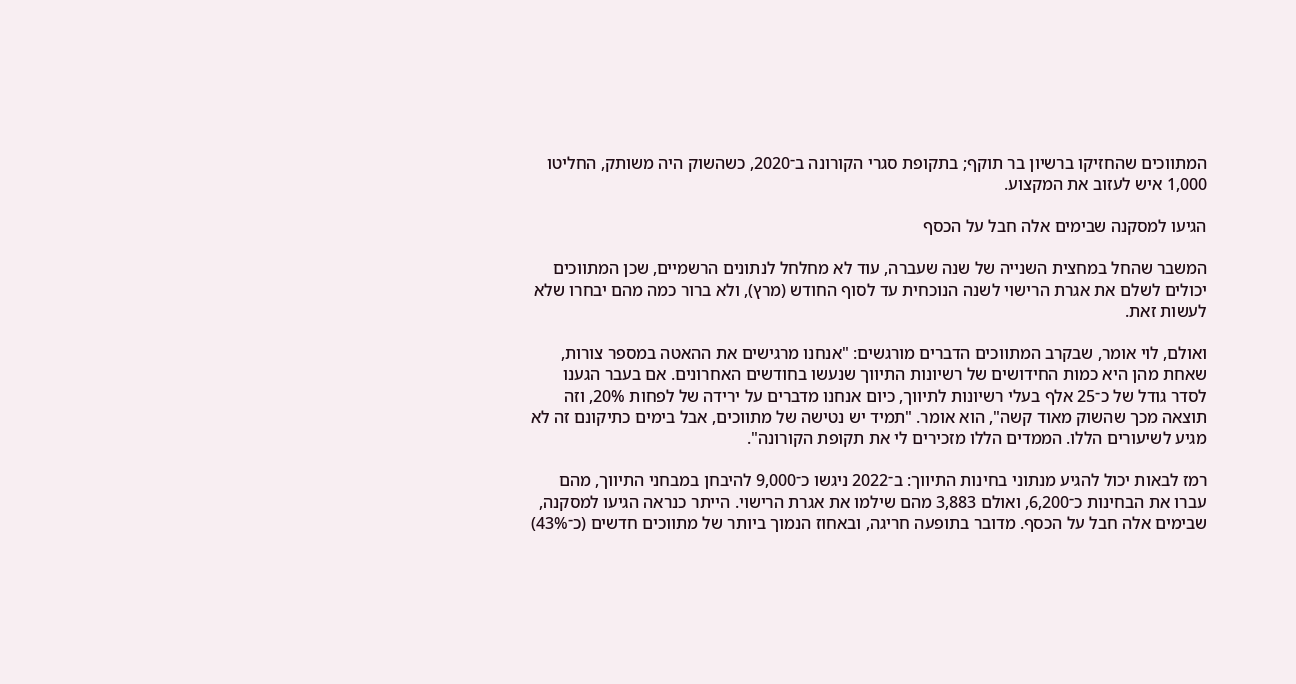המתווכים שהחזיקו ברשיון בר תוקף; בתקופת סגרי הקורונה ב־2020, כשהשוק היה משותק, החליטו 1,000 איש לעזוב את המקצוע.

הגיעו למסקנה שבימים אלה חבל על הכסף

המשבר שהחל במחצית השנייה של שנה שעברה, עוד לא מחלחל לנתונים הרשמיים, שכן המתווכים יכולים לשלם את אגרת הרישוי לשנה הנוכחית עד לסוף החודש (מרץ), ולא ברור כמה מהם יבחרו שלא לעשות זאת.

ואולם, לוי אומר, שבקרב המתווכים הדברים מורגשים: "אנחנו מרגישים את ההאטה במספר צורות, שאחת מהן היא כמות החידושים של רשיונות התיווך שנעשו בחודשים האחרונים. אם בעבר הגענו לסדר גודל של כ־25 אלף בעלי רשיונות לתיווך, כיום אנחנו מדברים על ירידה של לפחות 20%, וזה תוצאה מכך שהשוק מאוד קשה", הוא אומר. "תמיד יש נטישה של מתווכים, אבל בימים כתיקונם זה לא מגיע לשיעורים הללו. הממדים הללו מזכירים לי את תקופת הקורונה".

רמז לבאות יכול להגיע מנתוני בחינות התיווך: ב־2022 ניגשו כ־9,000 להיבחן במבחני התיווך, מהם עברו את הבחינות כ־6,200, ואולם 3,883 מהם שילמו את אגרת הרישוי. הייתר כנראה הגיעו למסקנה, שבימים אלה חבל על הכסף. מדובר בתופעה חריגה, ובאחוז הנמוך ביותר של מתווכים חדשים (כ־43%)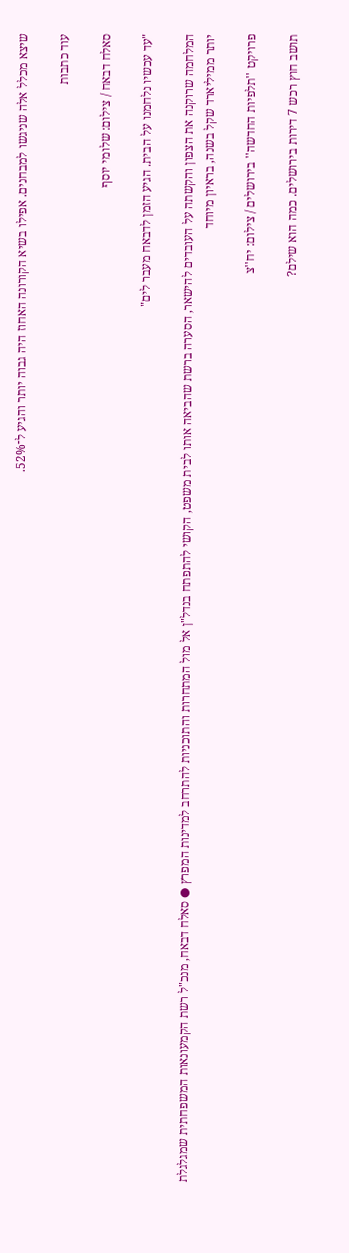שיצא מכלל אלה שניגשו למבחנים. אפילו בשיא הקורונה האחוז היה גבוה יותר והגיע ל־52%.

עוד כתבות

סאלח דבאח / צילום: שלומי יוסף

"עד עכשיו נלחמנו על הבית. הגיע הזמן לדבאח מעבר לים"

המלחמה שרוקנה את הצפון והקשתה על העובדים להישאר, הסערה ברשת שהביאה אותו לבית משפט, הקושי להתפתח בנדל"ן אל מול המתחרות והתוכניות להתרחב למדינות המפרץ ● סאלח דבאח, מנכ"ל רשת הקמעונאות המשפחתית שמגלגלת יותר ממיליארד שקל בשנה, בראיון מיוחד

פרויקט ''תלפיות החדשה'' בירושלים / צילום: יח''צ

תושב חוץ רכש 7 דירות בירושלים. כמה הוא שילם?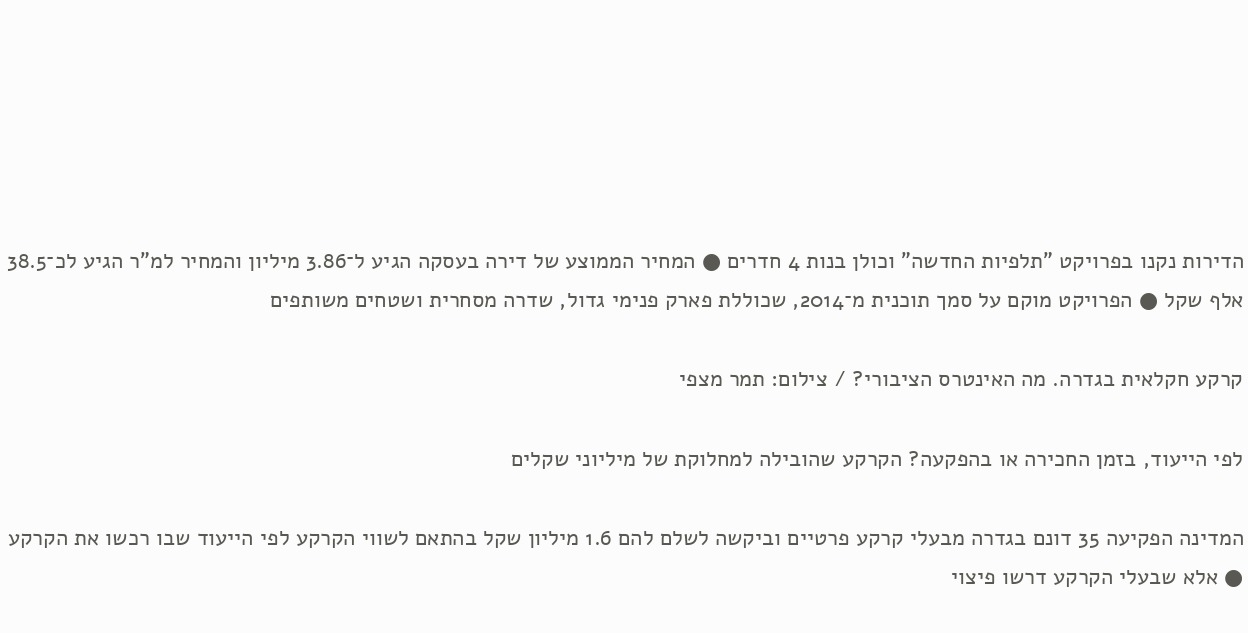הדירות נקנו בפרויקט "תלפיות החדשה" וכולן בנות 4 חדרים ● המחיר הממוצע של דירה בעסקה הגיע ל־3.86 מיליון והמחיר למ"ר הגיע לכ־38.5 אלף שקל ● הפרויקט מוקם על סמך תוכנית מ־2014, שכוללת פארק פנימי גדול, שדרה מסחרית ושטחים משותפים

קרקע חקלאית בגדרה. מה האינטרס הציבורי? / צילום: תמר מצפי

לפי הייעוד, בזמן החכירה או בהפקעה? הקרקע שהובילה למחלוקת של מיליוני שקלים

המדינה הפקיעה 35 דונם בגדרה מבעלי קרקע פרטיים וביקשה לשלם להם 1.6 מיליון שקל בהתאם לשווי הקרקע לפי הייעוד שבו רכשו את הקרקע ● אלא שבעלי הקרקע דרשו פיצוי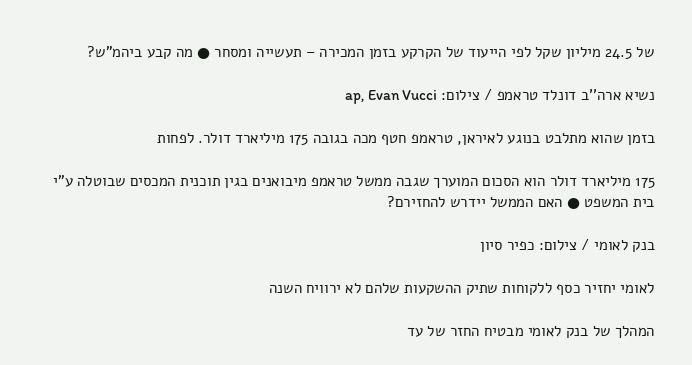של 24.5 מיליון שקל לפי הייעוד של הקרקע בזמן המכירה – תעשייה ומסחר ● מה קבע ביהמ"ש?

נשיא ארה''ב דונלד טראמפ / צילום: ap, Evan Vucci

בזמן שהוא מתלבט בנוגע לאיראן, טראמפ חטף מכה בגובה 175 מיליארד דולר. לפחות

175 מיליארד דולר הוא הסכום המוערך שגבה ממשל טראמפ מיבואנים בגין תוכנית המכסים שבוטלה ע"י בית המשפט ● האם הממשל יידרש להחזירם?

בנק לאומי / צילום: כפיר סיון

לאומי יחזיר כסף ללקוחות שתיק ההשקעות שלהם לא ירוויח השנה

המהלך של בנק לאומי מבטיח החזר של עד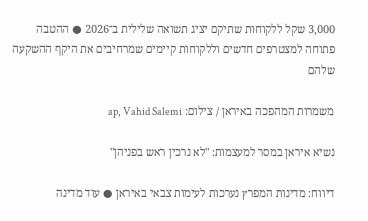3,000 שקל ללקוחות שתיקם יציג תשואה שלילית ב־2026 ● ההטבה פתוחה למצטרפים חדשים וללקוחות קיימים שמרחיבים את היקף ההשקעה שלהם

משמרות המהפכה באיראן / צילום: ap, Vahid Salemi

נשיא איראן במסר למעצמות: "לא נרכין ראש בפניהן"

דיווח: מדינות המפרץ נערכות לעימות צבאי באיראן ● עוד מדינה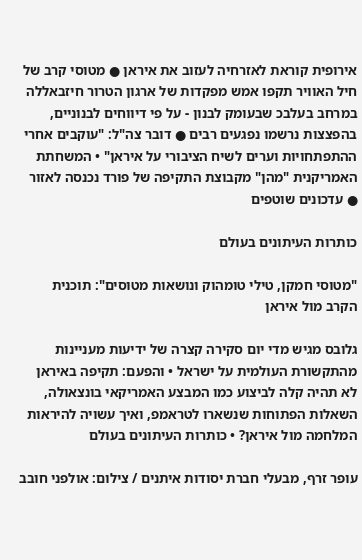אירופית קוראת לאזרחיה לעזוב את איראן ● מטוסי קרב של חיל האוויר תקפו אמש מפקדות של ארגון הטרור חיזבאללה במרחב בעלבכ שבעומק לבנון - על פי דיווחים לבנוניים, בהפצצות נרשמו נפגעים רבים ● דובר צה"ל: "עוקבים אחרי ההתפתחויות וערים לשיח הציבורי על איראן" • המשחתת האמריקנית "מהן" מקבוצת התקיפה של פורד נכנסה לאזור ● עדכונים שוטפים

כותרות העיתונים בעולם

"מטוסי חמקן, טילי טומהוק ונושאות מטוסים": תוכנית הקרב מול איראן

גלובס מגיש מדי יום סקירה קצרה של ידיעות מעניינות מהתקשורת העולמית על ישראל • והפעם: תקיפה באיראן לא תהיה קלה לביצוע כמו המבצע האמריקאי בונצאולה, השאלות הפתוחות שנשארו לטראמפ, ואיך עשויה להיראות המלחמה מול איראן? • כותרות העיתונים בעולם

עופר זרף, מבעלי חברת יסודות איתנים / צילום: אולפני חובב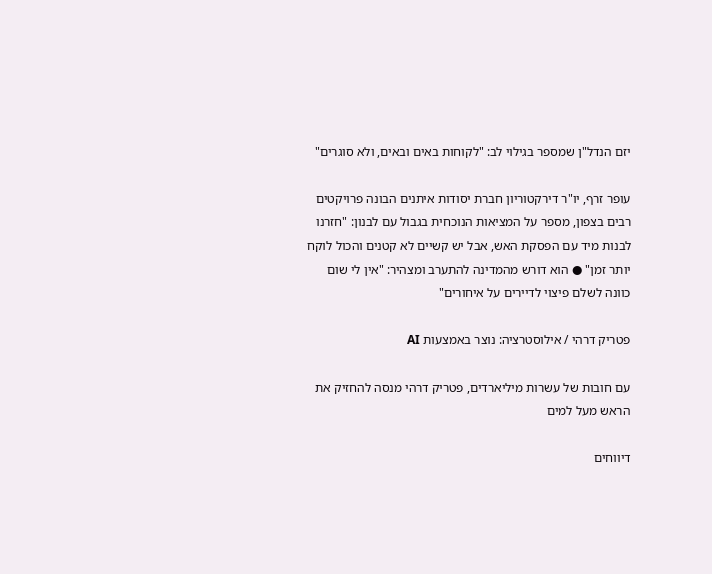יזם הנדל"ן שמספר בגילוי לב: "לקוחות באים ובאים, ולא סוגרים"

עופר זרף, יו"ר דירקטוריון חברת יסודות איתנים הבונה פרויקטים רבים בצפון, מספר על המציאות הנוכחית בגבול עם לבנון: "חזרנו לבנות מיד עם הפסקת האש, אבל יש קשיים לא קטנים והכול לוקח יותר זמן" ● הוא דורש מהמדינה להתערב ומצהיר: "אין לי שום כוונה לשלם פיצוי לדיירים על איחורים"

פטריק דרהי / אילוסטרציה: נוצר באמצעות AI

עם חובות של עשרות מיליארדים, פטריק דרהי מנסה להחזיק את הראש מעל למים

דיווחים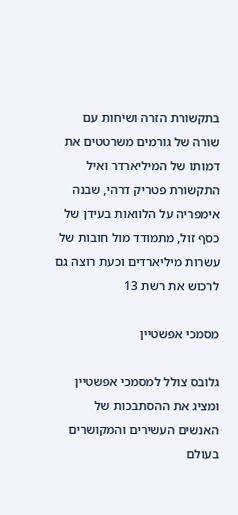בתקשורת הזרה ושיחות עם שורה של גורמים משרטטים את דמותו של המיליארדר ואיל התקשורת פטריק דרהי, שבנה אימפריה על הלוואות בעידן של כסף זול, מתמודד מול חובות של עשרות מיליארדים וכעת רוצה גם לרכוש את רשת 13

מסמכי אפשטיין

גלובס צולל למסמכי אפשטיין ומציג את ההסתבכות של האנשים העשירים והמקושרים בעולם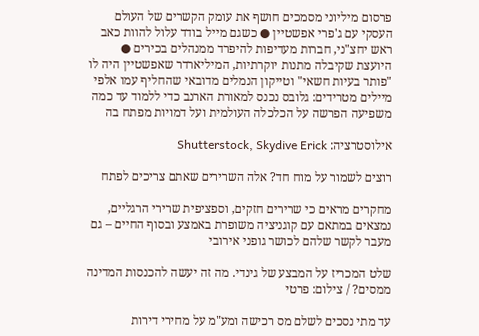פרסום מיליוני מסמכים חושף את עומק הקשרים של העולם העסקי עם ג'פרי אפשטיין ● כשגם מייל בודד עלול להוות כאב ראש יחצ"ני, חברות מעדיפות להיפרד ממנהלים בכירים ● היועצת שקיבלה מתנות יוקרתיות, המיליארדר שאפשטיין היה לו "פותר בעיות חשאי" וטייקון הנמלים מדובאי שהחליף עמו אלפי מיילים מטרידים: גלובס נכנס למאורת הארנב כדי ללמוד עד כמה משפיעה הפרשה על הכלכלה העולמית ועל דמויות מפתח בה

אילוסטרציה: Shutterstock, Skydive Erick

רוצים לשמור על מוח חד? אלה השרירים שאתם צריכים לפתח

מחקרים מראים כי שרירים חזקים, וספציפית שרירי הרגליים, נמצאים במתאם עם קוגניציה משופרת באמצע ובסוף החיים – גם מעבר לקשר שלהם לכושר גופני אירובי

שלט המכריז על המבצע של גינדי. מה זה יעשה להכנסות המדינה ממסים? / צילום: פרטי

עד מתי נסכים לשלם מס רכישה ומע"מ על מחירי דירות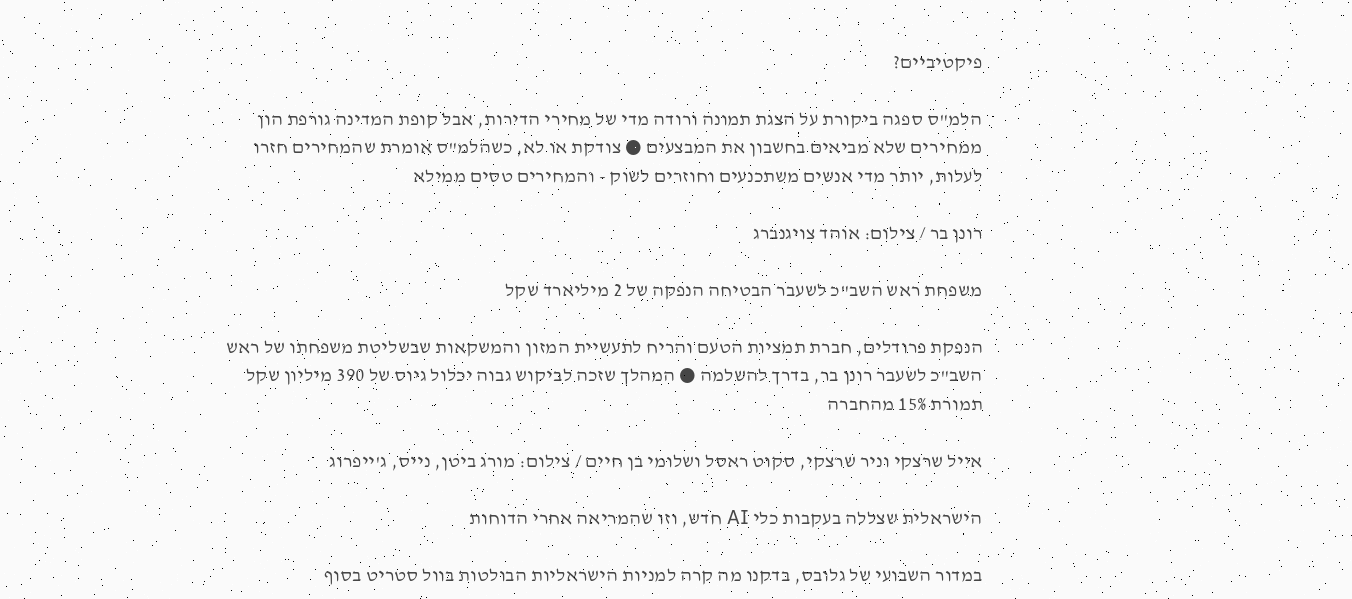פיקטיביים?

הלמ"ס ספגה ביקורת על הצגת תמונה ורודה מדי של מחירי הדירות, אבל קופת המדינה גורפת הון ממחירים שלא מביאים בחשבון את המבצעים ● צודקת או לא, כשהלמ"ס אומרת שהמחירים חזרו לעלות, יותר מדי אנשים משתכנעים וחוזרים לשוק - והמחירים טסים ממילא

רונן בר / צילום: אוהד צויגנברג

משפחת ראש השב"כ לשעבר הבטיחה הנפקה של 2 מיליארד שקל

הנפקת פרודלים, חברת תמציות הטעם והריח לתעשיית המזון והמשקאות שבשליטת משפחתו של ראש השב"כ לשעבר רונן בר, בדרך להשלמה ● המהלך שזכה לביקוש גבוה יכלול גיוס של 390 מיליון שקל תמורת 15% מהחברה

אייל שרצקי וניר שרצקי, סקוט ראסל ושלומי בן חיים / צילום: מורג ביטן, נייס, ג'ייפרוג

הישראלית שצללה בעקבות כלי AI חדש, וזו שהמריאה אחרי הדוחות

במדור השבועי של גלובס, בדקנו מה קרה למניות הישראליות הבולטות בוול סטריט בסוף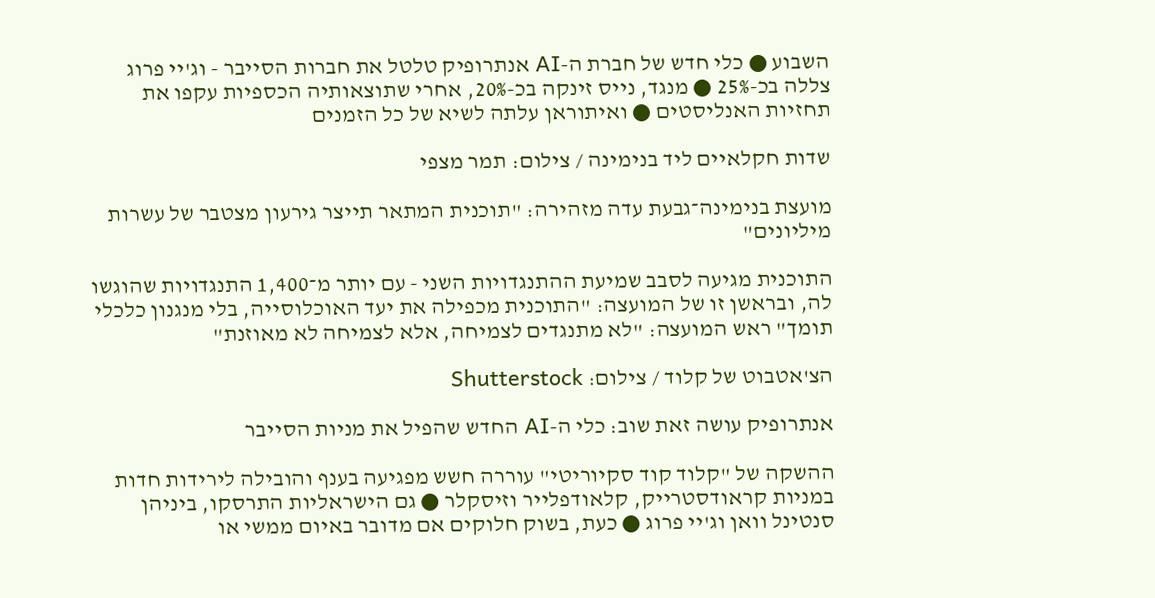השבוע ● כלי חדש של חברת ה-AI אנתרופיק טלטל את חברות הסייבר - וג'יי פרוג צללה בכ-25% ● מנגד, נייס זינקה בכ-20%, אחרי שתוצאותיה הכספיות עקפו את תחזיות האנליסטים ● ואיתוראן עלתה לשיא של כל הזמנים

שדות חקלאיים ליד בנימינה / צילום: תמר מצפי

מועצת בנימינה־גבעת עדה מזהירה: "תוכנית המתאר תייצר גירעון מצטבר של עשרות מיליונים"

התוכנית מגיעה לסבב שמיעת ההתנגדויות השני - עם יותר מ־1,400 התנגדויות שהוגשו לה, ובראשן זו של המועצה: "התוכנית מכפילה את יעד האוכלוסייה, בלי מנגנון כלכלי תומך" ראש המועצה: "לא מתנגדים לצמיחה, אלא לצמיחה לא מאוזנת"

הצ'אטבוט של קלוד / צילום: Shutterstock

אנתרופיק עושה זאת שוב: כלי ה-AI החדש שהפיל את מניות הסייבר

ההשקה של "קלוד קוד סקיוריטי" עוררה חשש מפגיעה בענף והובילה לירידות חדות במניות קראודסטרייק, קלאודפלייר וזיסקלר ● גם הישראליות התרסקו, ביניהן סנטינל וואן וג'יי פרוג ● כעת, בשוק חלוקים אם מדובר באיום ממשי או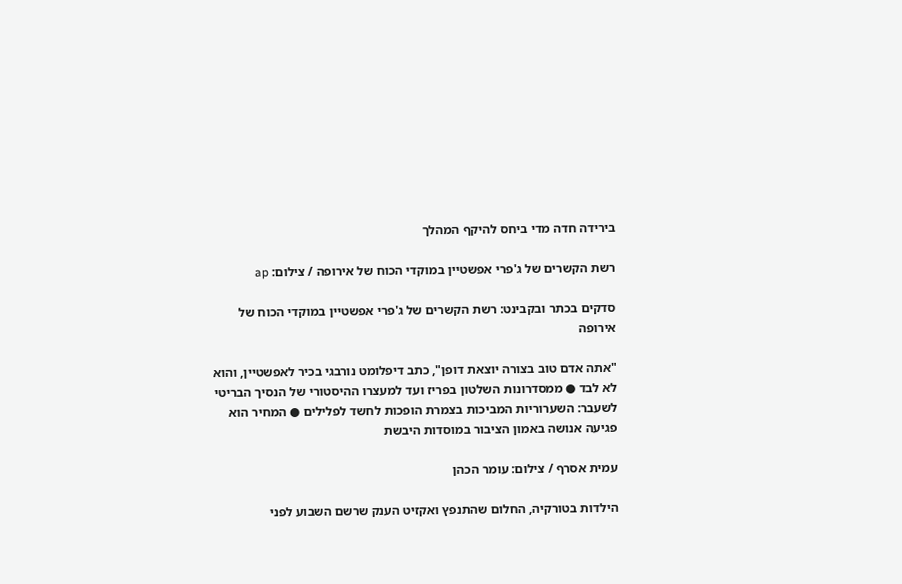בירידה חדה מדי ביחס להיקף המהלך

רשת הקשרים של ג'פרי אפשטיין במוקדי הכוח של אירופה / צילום: ap

סדקים בכתר ובקבינט: רשת הקשרים של ג'פרי אפשטיין במוקדי הכוח של אירופה

"אתה אדם טוב בצורה יוצאת דופן", כתב דיפלומט נורבגי בכיר לאפשטיין, והוא לא לבד ● ממסדרונות השלטון בפריז ועד למעצרו ההיסטורי של הנסיך הבריטי לשעבר: השערוריות המביכות בצמרת הופכות לחשד לפלילים ● המחיר הוא פגיעה אנושה באמון הציבור במוסדות היבשת

עמית אסרף / צילום: עומר הכהן

הילדות בטורקיה, החלום שהתנפץ ואקזיט הענק שרשם השבוע לפני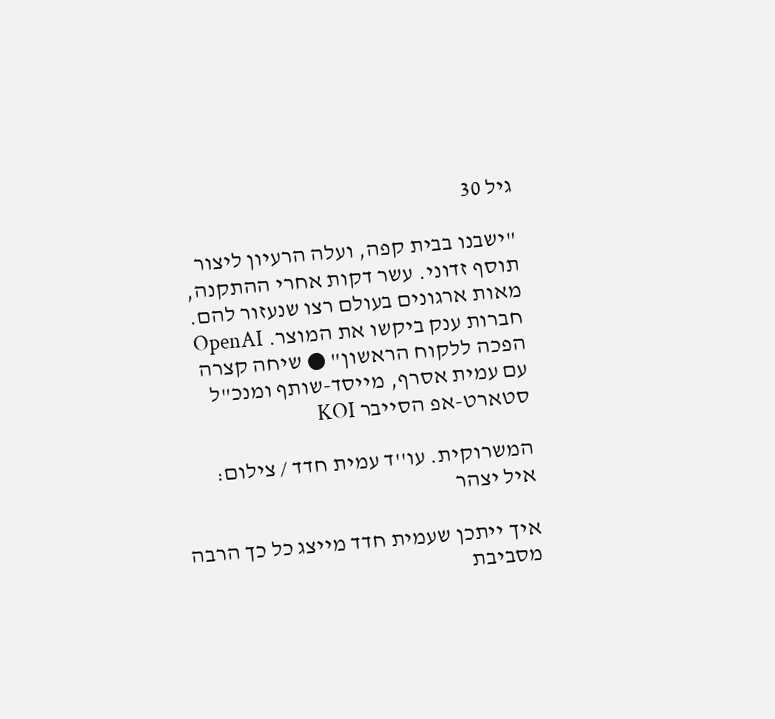גיל 30

"ישבנו בבית קפה, ועלה הרעיון ליצור תוסף זדוני. עשר דקות אחרי ההתקנה, מאות ארגונים בעולם רצו שנעזור להם. חברות ענק ביקשו את המוצר. OpenAI הפכה ללקוח הראשון" ● שיחה קצרה עם עמית אסרף, מייסד-שותף ומנכ"ל סטארט-אפ הסייבר KOI

המשרוקית. עו''ד עמית חדד / צילום: איל יצהר

איך ייתכן שעמית חדד מייצג כל כך הרבה מסביבת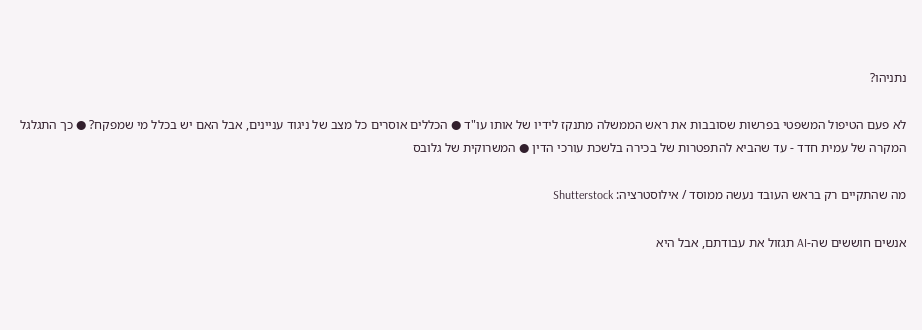נתניהו?

לא פעם הטיפול המשפטי בפרשות שסובבות את ראש הממשלה מתנקז לידיו של אותו עו"ד ● הכללים אוסרים כל מצב של ניגוד עניינים, אבל האם יש בכלל מי שמפקח? ● כך התגלגל המקרה של עמית חדד - עד שהביא להתפטרות של בכירה בלשכת עורכי הדין ● המשרוקית של גלובס

מה שהתקיים רק בראש העובד נעשה ממוסד / אילוסטרציה: Shutterstock

אנשים חוששים שה-AI תגזול את עבודתם, אבל היא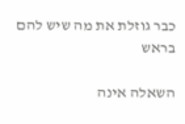כבר גוזלת את מה שיש להם בראש

השאלה אינה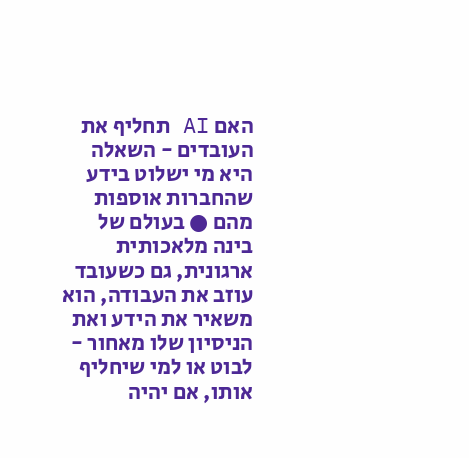האם AI תחליף את העובדים - השאלה היא מי ישלוט בידע שהחברות אוספות מהם ● בעולם של בינה מלאכותית ארגונית, גם כשעובד עוזב את העבודה, הוא משאיר את הידע ואת הניסיון שלו מאחור - לבוט או למי שיחליף אותו, אם יהיה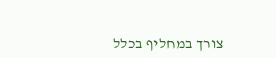צורך במחליף בכלל